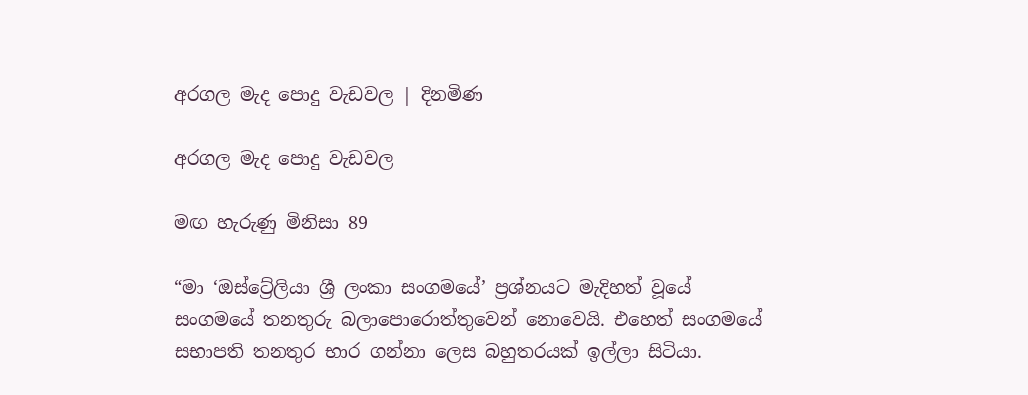අරගල මැද පොදු වැඩවල | දිනමිණ

අරගල මැද පොදු වැඩවල

මඟ හැරුණු මිනිසා 89

“මා ‘ඔස්ට්‍රේලියා ශ්‍රී ලංකා සංගමයේ’ ප්‍රශ්නයට මැදිහත් වූයේ සංගමයේ තනතුරු බලාපොරොත්තුවෙන් නොවෙයි. එහෙත් සංගමයේ සභාපති තනතුර භාර ගන්නා ලෙස බහුතරයක් ඉල්ලා සිටියා.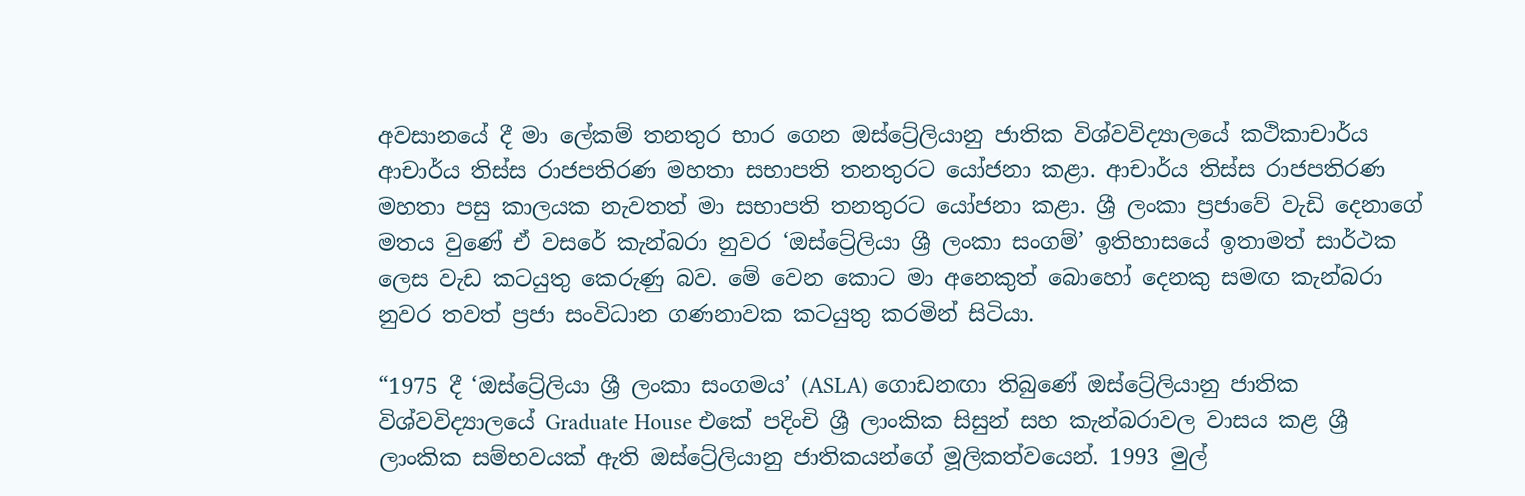අවසානයේ දී මා ලේකම් තනතුර භාර ගෙන ඔස්ට්‍රේලියානු ජාතික විශ්වවිද්‍යාලයේ කථිකාචාර්ය ආචාර්ය තිස්ස රාජපතිරණ මහතා සභාපති තනතුරට යෝජනා කළා. ආචාර්ය තිස්ස රාජපතිරණ මහතා පසු කාලයක නැවතත් මා සභාපති තනතුරට යෝජනා කළා. ශ්‍රී ලංකා ප්‍රජාවේ වැඩි දෙනාගේ මතය වුණේ ඒ වසරේ කැන්බරා නුවර ‘ඔස්ට්‍රේලියා ශ්‍රී ලංකා සංගම්’ ඉතිහාසයේ ඉතාමත් සාර්ථක ලෙස වැඩ කටයුතු කෙරුණු බව. මේ වෙන කොට මා අනෙකුත් බොහෝ දෙනකු සමඟ කැන්බරා නුවර තවත් ප්‍රජා සංවිධාන ගණනාවක කටයුතු කරමින් සිටියා.

“1975 දී ‘ඔස්ට්‍රේලියා ශ්‍රී ලංකා සංගමය’ (ASLA) ගොඩනඟා තිබුණේ ඔස්ට්‍රේලියානු ජාතික විශ්වවිද්‍යාලයේ Graduate House එකේ පදිංචි ශ්‍රී ලාංකික සිසුන් සහ කැන්බරාවල වාසය කළ ශ්‍රී ලාංකික සම්භවයක් ඇති ඔස්ට්‍රේලියානු ජාතිකයන්ගේ මූලිකත්වයෙන්. 1993 මුල්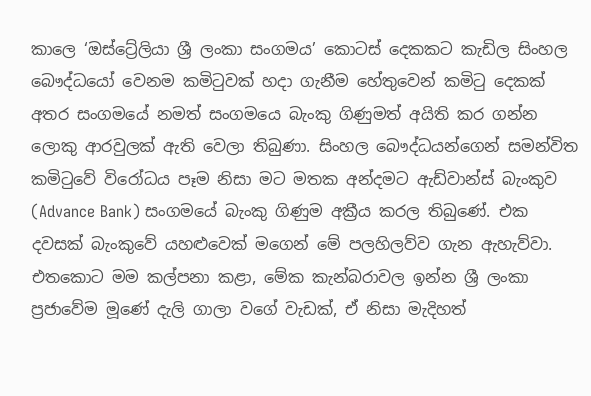කාලෙ ‘ඔස්ට්‍රේලියා ශ්‍රී ලංකා සංගමය’ කොටස් දෙකකට කැඩිල සිංහල බෞද්ධයෝ වෙනම කමිටුවක් හදා ගැනීම හේතුවෙන් කමිටු දෙකක් අතර සංගමයේ නමත් සංගමයෙ බැංකු ගිණුමත් අයිති කර ගන්න ලොකු ආරවුලක් ඇති වෙලා තිබුණා. සිංහල බෞද්ධයන්ගෙන් සමන්විත කමිටුවේ විරෝධය පෑම නිසා මට මතක අන්දමට ඇඩ්වාන්ස් බැංකුව (Advance Bank) සංගමයේ බැංකු ගිණුම අක්‍රීය කරල තිබුණේ. එක දවසක් බැංකුවේ යහළුවෙක් මගෙන් මේ පලහිලව්ව ගැන ඇහැව්වා. එතකොට මම කල්පනා කළා, මේක කැන්බරාවල ඉන්න ශ්‍රී ලංකා ප්‍රජාවේම මූණේ දැලි ගාලා වගේ වැඩක්, ඒ නිසා මැදිහත්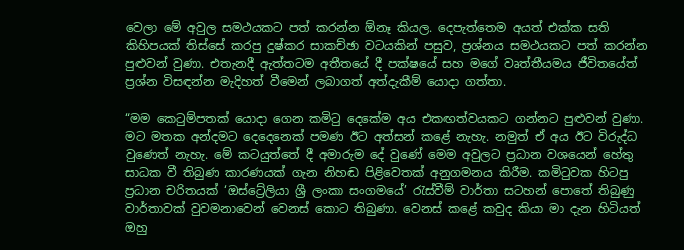වෙලා මේ අවුල සමථයකට පත් කරන්න ඕනෑ කියල. දෙපැත්තෙම අයත් එක්ක සති කිහිපයක් තිස්සේ කරපු දුෂ්කර සාකච්ඡා වටයකින් පසුව, ප්‍රශ්නය සමථයකට පත් කරන්න පුළුවන් වුණා. එතැනදී ඇත්තටම අතීතයේ දී පක්ෂයේ සහ මගේ වෘත්තීයමය ජීවිතයේත් ප්‍රශ්න විසඳන්න මැදිහත් වීමෙන් ලබාගත් අත්දැකීම් යොදා ගත්තා.

“මම කෙටුම්පතක් යොදා ගෙන කමිටු දෙකේම අය එකඟත්වයකට ගන්නට පුළුවන් වුණා. මට මතක අන්දමට දෙදෙනෙක් පමණ ඊට අත්සන් කළේ නැහැ. නමුත් ඒ අය ඊට විරුද්ධ වුණෙත් නැහැ. මේ කටයුත්තේ දී අමාරුම දේ වුණේ මෙම අවුලට ප්‍රධාන වශයෙන් හේතු සාධක වී තිබුණ කාරණයක් ගැන නිහඬ පිළිවෙතක් අනුගමනය කිරීම. කමිටුවක හිටපු ප්‍රධාන චරිතයක් ‘ඔස්ට්‍රේලියා ශ්‍රී ලංකා සංගමයේ’ රැස්වීම් වාර්තා සටහන් පොතේ තිබුණු වාර්තාවක් වුවමනාවෙන් වෙනස් කොට තිබුණා. වෙනස් කළේ කවුද කියා මා දැන හිටියත් ඔහු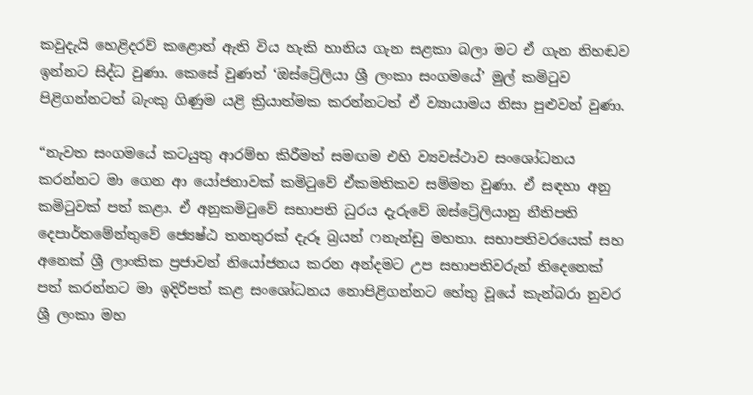කවුදැයි හෙළිදරව් කළොත් ඇති විය හැකි හානිය ගැන සළකා බලා මට ඒ ගැන නිහඬව ඉන්නට සිද්ධ වුණා. කෙසේ වුණත් ‘ඔස්ට්‍රේලියා ශ්‍රී ලංකා සංගමයේ’ මුල් කමිටුව පිළිගන්නටත් බැංකු ගිණුම යළි ක්‍රියාත්මක කරන්නටත් ඒ ව්‍යායාමය නිසා පුළුවන් වුණා.

“නැවත සංගමයේ කටයුතු ආරම්භ කිරීමත් සමඟම එහි ව්‍යවස්ථාව සංශෝධනය කරන්නට මා ගෙන ආ යෝජනාවක් කමිටුවේ ඒකමතිකව සම්මත වුණා. ඒ සඳහා අනු කමිටුවක් පත් කළා. ඒ අනුකමිටුවේ සභාපති ධුරය දැරුවේ ඔස්ට්‍රේලියානු නීතිපති දෙපාර්තමේන්තුවේ ජ්‍යෙෂ්ඨ තනතුරක් දැරූ බ්‍රයන් ෆනැන්ඩු මහතා. සභාපතිවරයෙක් සහ අනෙක් ශ්‍රී ලාංකික ප්‍රජාවන් නියෝජනය කරන අන්දමට උප සභාපතිවරුන් තිදෙනෙක් පත් කරන්නට මා ඉදිරිපත් කළ සංශෝධනය නොපිළිගන්නට හේතු වූයේ කැන්බරා නුවර ශ්‍රී ලංකා මහ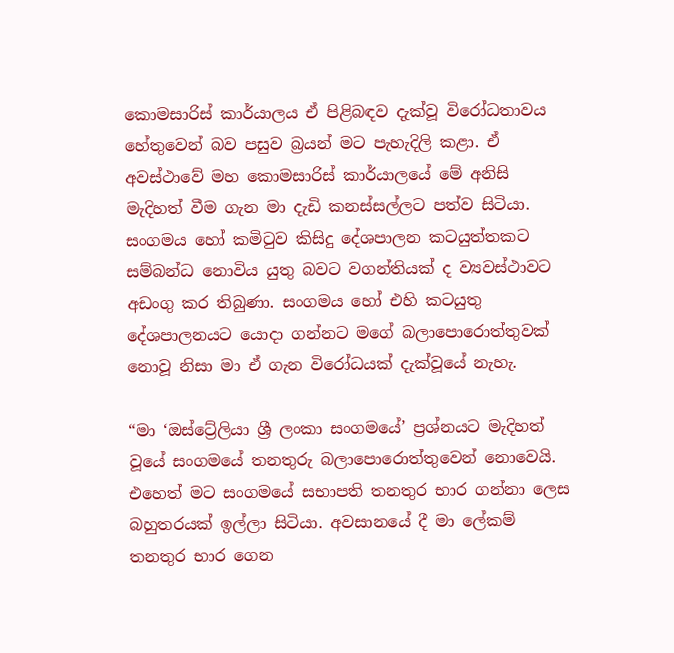කොමසාරිස් කාර්යාලය ඒ පිළිබඳව දැක්වූ විරෝධතාවය හේතුවෙන් බව පසුව බ්‍රයන් මට පැහැදිලි කළා. ඒ අවස්ථාවේ මහ කොමසාරිස් කාර්යාලයේ මේ අනිසි මැදිහත් වීම ගැන මා දැඩි කනස්සල්ලට පත්ව සිටියා. සංගමය හෝ කමිටුව කිසිදු දේශපාලන කටයුත්තකට සම්බන්ධ නොවිය යුතු බවට වගන්තියක් ද ව්‍යවස්ථාවට අඩංගු කර තිබුණා. සංගමය හෝ එහි කටයුතු දේශපාලනයට යොදා ගන්නට මගේ බලාපොරොත්තුවක් නොවූ නිසා මා ඒ ගැන විරෝධයක් දැක්වූයේ නැහැ.

“මා ‘ඔස්ට්‍රේලියා ශ්‍රී ලංකා සංගමයේ’ ප්‍රශ්නයට මැදිහත් වූයේ සංගමයේ තනතුරු බලාපොරොත්තුවෙන් නොවෙයි. එහෙත් මට සංගමයේ සභාපති තනතුර භාර ගන්නා ලෙස බහුතරයක් ඉල්ලා සිටියා. අවසානයේ දී මා ලේකම් තනතුර භාර ගෙන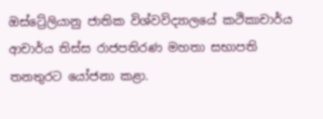ඔස්ට්‍රේලියානු ජාතික විශ්වවිද්‍යාලයේ කථිකාචාර්ය ආචාර්ය තිස්ස රාජපතිරණ මහතා සභාපති තනතුරට යෝජනා කළා.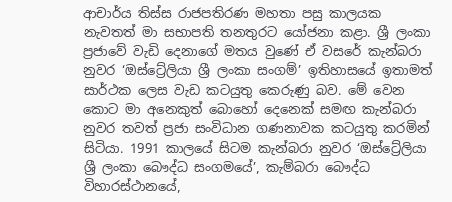ආචාර්ය තිස්ස රාජපතිරණ මහතා පසු කාලයක නැවතත් මා සභාපති තනතුරට යෝජනා කළා. ශ්‍රී ලංකා ප්‍රජාවේ වැඩි දෙනාගේ මතය වුණේ ඒ වසරේ කැන්බරා නුවර ‘ඔස්ට්‍රේලියා ශ්‍රී ලංකා සංගම්’ ඉතිහාසයේ ඉතාමත් සාර්ථක ලෙස වැඩ කටයුතු කෙරුණු බව. මේ වෙන කොට මා අනෙකුත් බොහෝ දෙනෙක් සමඟ කැන්බරා නුවර තවත් ප්‍රජා සංවිධාන ගණනාවක කටයුතු කරමින් සිටියා. 1991 කාලයේ සිටම කැන්බරා නුවර ‘ඔස්ට්‍රේලියා ශ්‍රී ලංකා බෞද්ධ සංගමයේ’, කැම්බරා බෞද්ධ විහාරස්ථානයේ,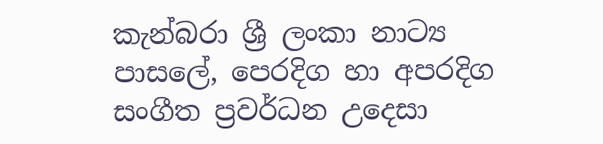කැන්බරා ශ්‍රී ලංකා නාට්‍ය පාසලේ, පෙරදිග හා අපරදිග සංගීත ප්‍රවර්ධන උදෙසා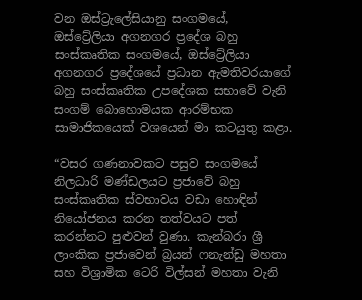වන ඔස්ට්‍රැලේසියානු සංගමයේ, ඔස්ට්‍රේලියා අගනගර ප්‍රදේශ බහු සංස්කෘතික සංගමයේ, ඔස්ට්‍රේලියා අගනගර ප්‍රදේශයේ ප්‍රධාන ඇමතිවරයාගේ බහු සංස්කෘතික උපදේශක සභාවේ වැනි සංගම් බොහොමයක ආරම්භක සාමාජිකයෙක් වශයෙන් මා කටයුතු කළා.

“වසර ගණනාවකට පසුව සංගමයේ නිලධාරි මණ්ඩලයට ප්‍රජාවේ බහු සංස්කෘතික ස්වභාවය වඩා හොඳින් නියෝජනය කරන තත්වයට පත් කරන්නට පුළුවන් වුණා. කැන්බරා ශ්‍රී ලාංකික ප්‍රජාවෙන් බ්‍රයන් ෆනැන්ඩු මහතා සහ විශ්‍රාමික ටෙරි විල්සන් මහතා වැනි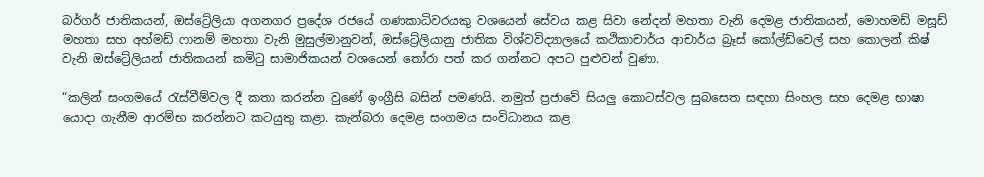බර්ගර් ජාතිකයන්, ඔස්ට්‍රේලියා අගනගර ප්‍රදේශ රජයේ ගණකාධිවරයකු වශයෙන් සේවය කළ සිවා නේදන් මහතා වැනි දෙමළ ජාතිකයන්, මොහමඩ් මසූඩ් මහතා සහ අහ්මඩ් ෆානම් මහතා වැනි මුසුල්මානුවන්, ඔස්ට්‍රේලියානු ජාතික විශ්වවිද්‍යාලයේ කථිකාචාර්ය ආචාර්ය බ්‍රෑස් කෝල්ඩ්වෙල් සහ කොලන් කිෂ් වැනි ඔස්ට්‍රේලියන් ජාතිකයන් කමිටු සාමාජිකයන් වශයෙන් තෝරා පත් කර ගන්නට අපට පුළුවන් වුණා.

“කලින් සංගමයේ රැස්වීම්වල දී කතා කරන්න වුණේ ඉංග්‍රීසි බසින් පමණයි. නමුත් ප්‍රජාවේ සියලු කොටස්වල සුබසෙත සඳහා සිංහල සහ දෙමළ භාෂා යොදා ගැනීම ආරම්භ කරන්නට කටයුතු කළා. කැන්බරා දෙමළ සංගමය සංවිධානය කළ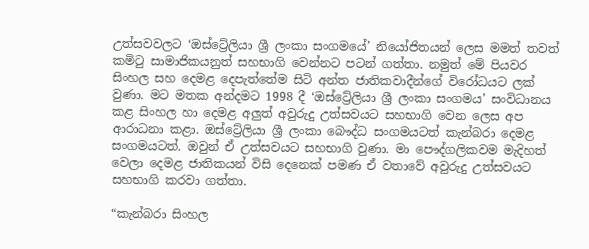උත්සවවලට ‘ඔස්ට්‍රේලියා ශ්‍රී ලංකා සංගමයේ’ නියෝජිතයන් ලෙස මමත් තවත් කමිටු සාමාජිකයනුත් සහභාගි වෙන්නට පටන් ගත්තා. නමුත් මේ පියවර සිංහල සහ දෙමළ දෙපැත්තේම සිටි අන්ත ජාතිකවාදීන්ගේ විරෝධයට ලක් වුණා. මට මතක අන්දමට 1998 දී ‘ඔස්ට්‍රේලියා ශ්‍රී ලංකා සංගමය’ සංවිධානය කළ සිංහල හා දෙමළ අලුත් අවුරුදු උත්සවයට සහභාගි වෙන ලෙස අප ආරාධනා කළා. ඔස්ට්‍රේලියා ශ්‍රී ලංකා බෞද්ධ සංගමයටත් කැන්බරා දෙමළ සංගමයටත්. ඔවුන් ඒ උත්සවයට සහභාගි වුණා. මා පෞද්ගලිකවම මැදිහත් වෙලා දෙමළ ජාතිකයන් විසි දෙනෙක් පමණ ඒ වතාවේ අවුරුදු උත්සවයට සහභාගි කරවා ගත්තා.

“කැන්බරා සිංහල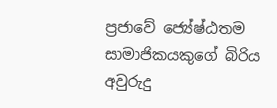ප්‍රජාවේ ජ්‍යේෂ්ඨතම සාමාජිකයකුගේ බිරිය අවුරුදු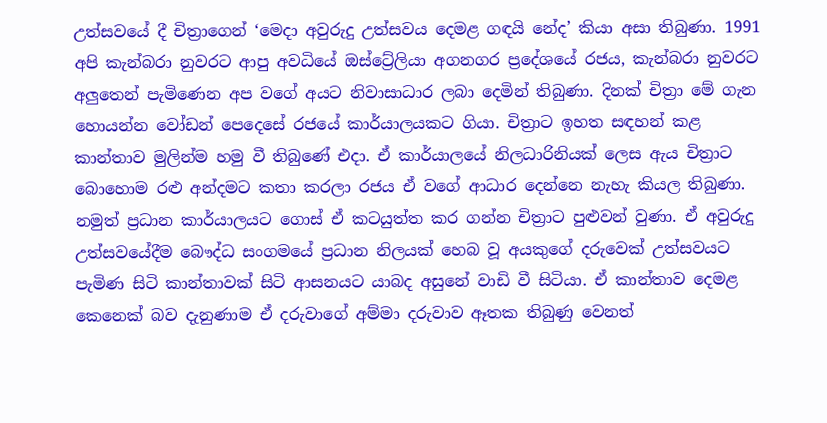උත්සවයේ දී චිත්‍රාගෙන් ‘මෙදා අවුරුදු උත්සවය දෙමළ ගඳයි නේද’ කියා අසා තිබුණා. 1991 අපි කැන්බරා නුවරට ආපු අවධියේ ඔස්ට්‍රේලියා අගනගර ප්‍රදේශයේ රජය, කැන්බරා නුවරට අලුතෙන් පැමිණෙන අප වගේ අයට නිවාසාධාර ලබා දෙමින් තිබුණා. දිනක් චිත්‍රා මේ ගැන හොයන්න වෝඩන් පෙදෙසේ රජයේ කාර්යාලයකට ගියා. චිත්‍රාට ඉහත සඳහන් කළ කාන්තාව මුලින්ම හමු වී තිබුණේ එදා. ඒ කාර්යාලයේ නිලධාරිනියක් ලෙස ඇය චිත්‍රාට බොහොම රළු අන්දමට කතා කරලා රජය ඒ වගේ ආධාර දෙන්නෙ නැහැ කියල තිබුණා. නමුත් ප්‍රධාන කාර්යාලයට ගොස් ඒ කටයුත්ත කර ගන්න චිත්‍රාට පුළුවන් වුණා. ඒ අවුරුදු උත්සවයේදීම බෞද්ධ සංගමයේ ප්‍රධාන නිලයක් හෙබ වූ අයකුගේ දරුවෙක් උත්සවයට පැමිණ සිටි කාන්තාවක් සිටි ආසනයට යාබද අසුනේ වාඩි වී සිටියා. ඒ කාන්තාව දෙමළ කෙනෙක් බව දැනුණාම ඒ දරුවාගේ අම්මා දරුවාව ඈතක තිබුණු වෙනත්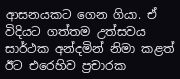ආසනයකට ගෙන ගියා. ඒ විදියට ගත්තම උත්සවය සාර්ථක අන්දමින් නිමා කළත් ඊට එරෙහිව ප්‍රචාරක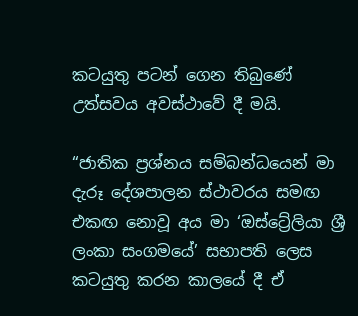කටයුතු පටන් ගෙන තිබුණේ උත්සවය අවස්ථාවේ දී මයි.

“ජාතික ප්‍රශ්නය සම්බන්ධයෙන් මා දැරූ දේශපාලන ස්ථාවරය සමඟ එකඟ නොවූ අය මා ‘ඔස්ට්‍රේලියා ශ්‍රී ලංකා සංගමයේ’ සභාපති ලෙස කටයුතු කරන කාලයේ දී ඒ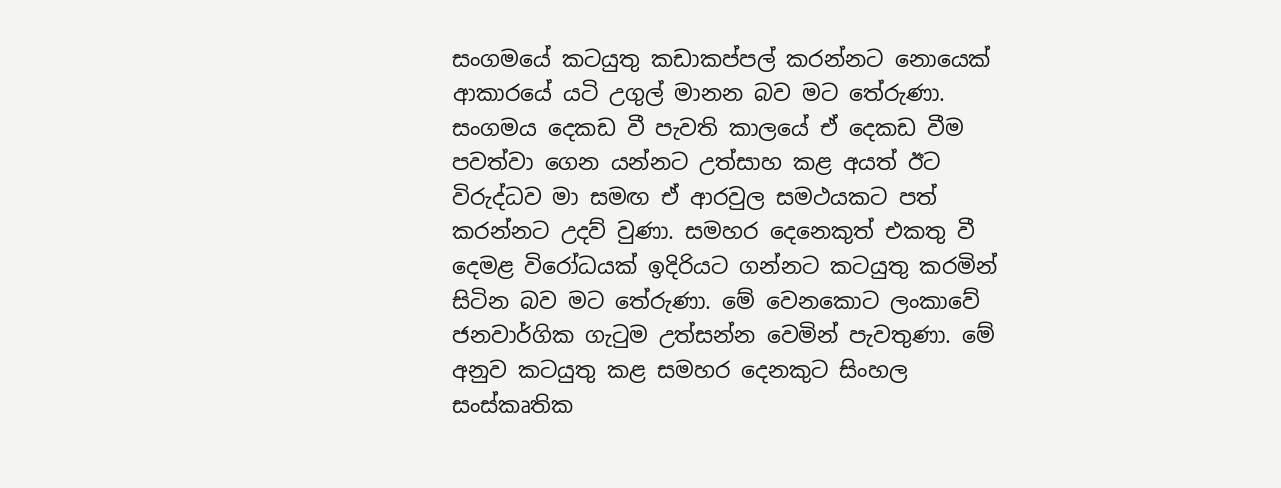සංගමයේ කටයුතු කඩාකප්පල් කරන්නට නොයෙක් ආකාරයේ යටි උගුල් මානන බව මට තේරුණා. සංගමය දෙකඩ වී පැවති කාලයේ ඒ දෙකඩ වීම පවත්වා ගෙන යන්නට උත්සාහ කළ අයත් ඊට විරුද්ධව මා සමඟ ඒ ආරවුල සමථයකට පත් කරන්නට උදව් වුණා. සමහර දෙනෙකුත් එකතු වී දෙමළ විරෝධයක් ඉදිරියට ගන්නට කටයුතු කරමින් සිටින බව මට තේරුණා. මේ වෙනකොට ලංකාවේ ජනවාර්ගික ගැටුම උත්සන්න වෙමින් පැවතුණා. මේ අනුව කටයුතු කළ සමහර දෙනකුට සිංහල සංස්කෘතික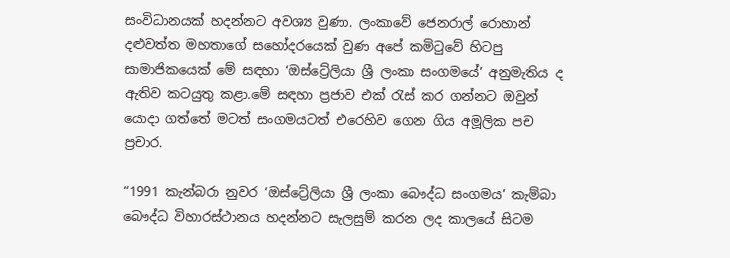සංවිධානයක් හදන්නට අවශ්‍ය වුණා. ලංකාවේ ජෙනරාල් රොහාන් දළුවත්ත මහතාගේ සහෝදරයෙක් වුණ අපේ කමිටුවේ හිටපු සාමාජිකයෙක් මේ සඳහා ‘ඔස්ට්‍රේලියා ශ්‍රී ලංකා සංගමයේ’ අනුමැතිය ද ඇතිව කටයුතු කළා.මේ සඳහා ප්‍රජාව එක් රැස් කර ගන්නට ඔවුන් යොදා ගත්තේ මටත් සංගමයටත් එරෙහිව ගෙන ගිය අමූලික පච ප්‍රචාර.

“1991 කැන්බරා නුවර ‘ඔස්ට්‍රේලියා ශ්‍රී ලංකා බෞද්ධ සංගමය’ කැම්බා බෞද්ධ විහාරස්ථානය හදන්නට සැලසුම් කරන ලද කාලයේ සිටම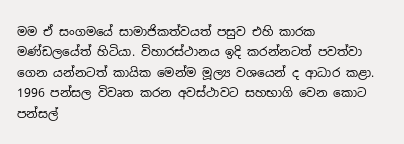මම ඒ සංගමයේ සාමාජිකත්වයත් පසුව එහි කාරක මණ්ඩලයේත් හිටියා. විහාරස්ථානය ඉදි කරන්නටත් පවත්වා ගෙන යන්නටත් කායික මෙන්ම මූල්‍ය වශයෙන් ද ආධාර කළා. 1996 පන්සල විවෘත කරන අවස්ථාවට සහභාගි වෙන කොට පන්සල්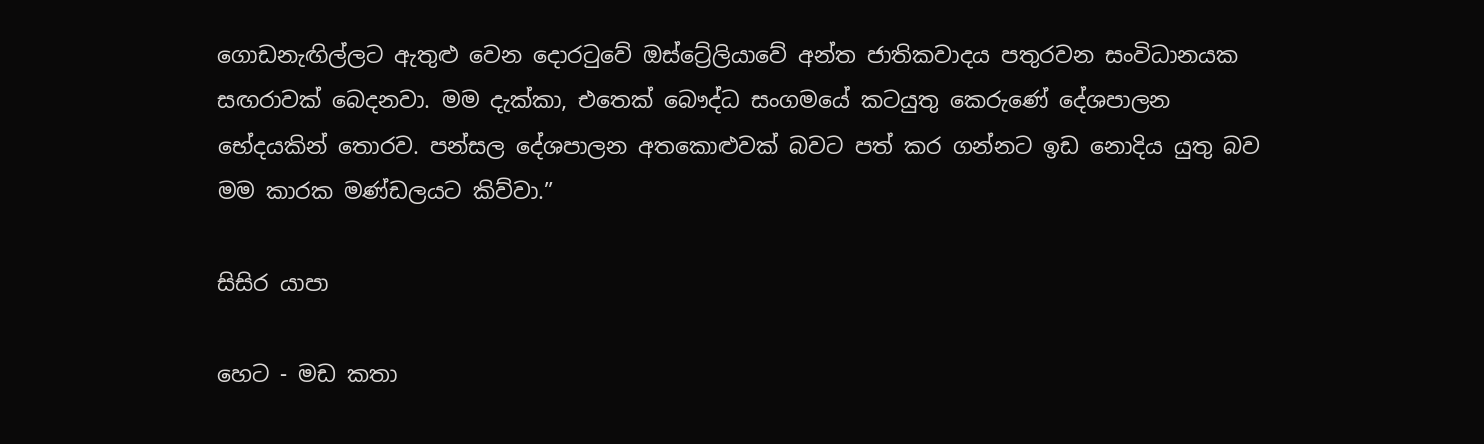ගොඩනැඟිල්ලට ඇතුළු වෙන දොරටුවේ ඔස්ට්‍රේලියාවේ අන්ත ජාතිකවාදය පතුරවන සංවිධානයක සඟරාවක් බෙදනවා. මම දැක්කා, එතෙක් බෞද්ධ සංගමයේ කටයුතු කෙරුණේ දේශපාලන භේදයකින් තොරව. පන්සල දේශපාලන අතකොළුවක් බවට පත් කර ගන්නට ඉඩ නොදිය යුතු බව මම කාරක මණ්ඩලයට කිව්වා.”

සිසිර යාපා

හෙට - මඩ කතා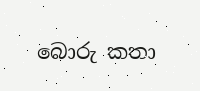බොරු කතා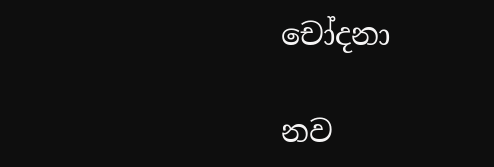චෝදනා

නව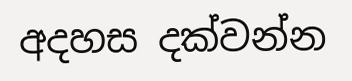අදහස දක්වන්න